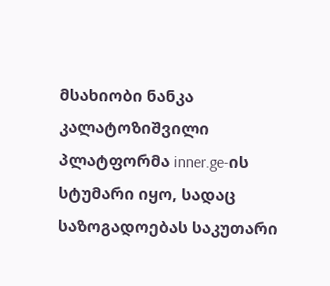მსახიობი ნანკა კალატოზიშვილი პლატფორმა inner.ge-ის სტუმარი იყო, სადაც საზოგადოებას საკუთარი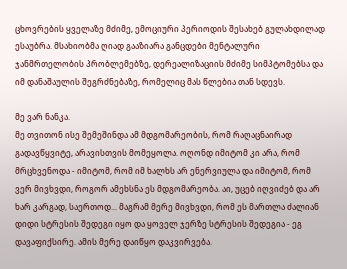ცხოვრების ყველაზე მძიმე, ემოციური პერიოდის შესახებ გულახდილად ესაუბრა. მსახიობმა ღიად გააზიარა განცდები მენტალური ჯანმრთელობის პრობლემებზე, დერეალიზაციის მძიმე სიმპტომებსა და იმ დანაშაულის შეგრძნებაზე, რომელიც მას წლებია თან სდევს.

მე ვარ ნანკა.
მე თვითონ ისე შემეშინდა ამ მდგომარეობის, რომ რაღაცნაირად გადავწყვიტე, არავისთვის მომეყოლა. ოღონდ იმიტომ კი არა, რომ მრცხვენოდა - იმიტომ, რომ იმ ხალხს არ ენერვიულა და იმიტომ, რომ ვერ მივხვდი, როგორ ამეხსნა ეს მდგომარეობა. აი, უცებ იღვიძებ და არ ხარ კარგად, საერთოდ... მაგრამ მერე მივხვდი, რომ ეს მართლა ძალიან დიდი სტრესის შედეგი იყო და ყოველ ჯერზე სტრესის შედეგია - ეგ დავაფიქსირე. ამის მერე დაიწყო დაკვირვება.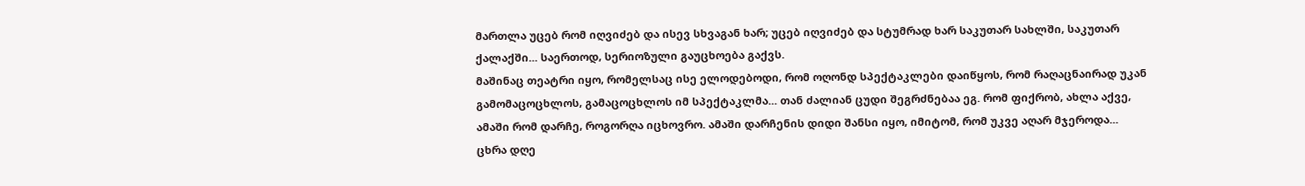მართლა უცებ რომ იღვიძებ და ისევ სხვაგან ხარ; უცებ იღვიძებ და სტუმრად ხარ საკუთარ სახლში, საკუთარ ქალაქში... საერთოდ, სერიოზული გაუცხოება გაქვს.
მაშინაც თეატრი იყო, რომელსაც ისე ელოდებოდი, რომ ოღონდ სპექტაკლები დაიწყოს, რომ რაღაცნაირად უკან გამომაცოცხლოს, გამაცოცხლოს იმ სპექტაკლმა... თან ძალიან ცუდი შეგრძნებაა ეგ. რომ ფიქრობ, ახლა აქვე, ამაში რომ დარჩე, როგორღა იცხოვრო. ამაში დარჩენის დიდი შანსი იყო, იმიტომ, რომ უკვე აღარ მჯეროდა... ცხრა დღე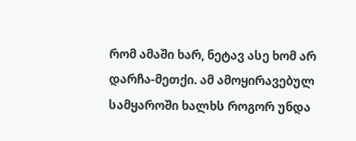რომ ამაში ხარ, ნეტავ ასე ხომ არ დარჩა-მეთქი. ამ ამოყირავებულ სამყაროში ხალხს როგორ უნდა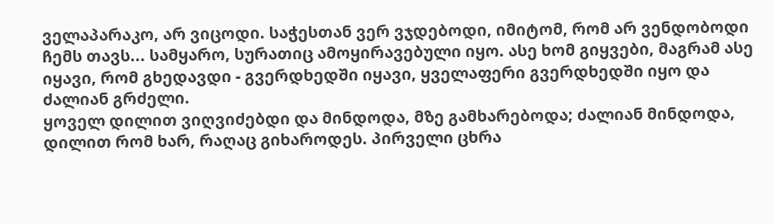ველაპარაკო, არ ვიცოდი. საჭესთან ვერ ვჯდებოდი, იმიტომ, რომ არ ვენდობოდი ჩემს თავს... სამყარო, სურათიც ამოყირავებული იყო. ასე ხომ გიყვები, მაგრამ ასე იყავი, რომ გხედავდი - გვერდხედში იყავი, ყველაფერი გვერდხედში იყო და ძალიან გრძელი.
ყოველ დილით ვიღვიძებდი და მინდოდა, მზე გამხარებოდა; ძალიან მინდოდა, დილით რომ ხარ, რაღაც გიხაროდეს. პირველი ცხრა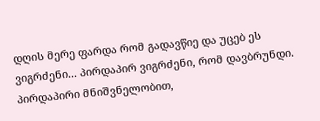დღის მერე ფარდა რომ გადავწიე და უცებ ეს ვიგრძენი... პირდაპირ ვიგრძენი, რომ დავბრუნდი. პირდაპირი მნიშვნელობით,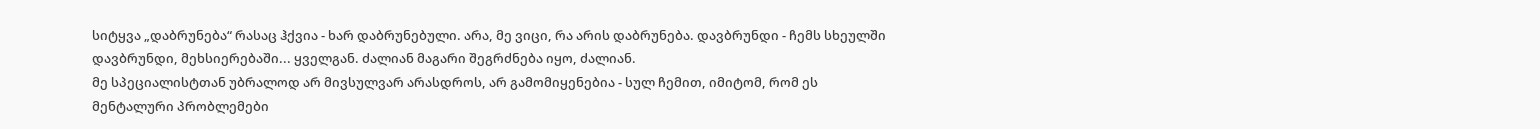სიტყვა „დაბრუნება“ რასაც ჰქვია - ხარ დაბრუნებული. არა, მე ვიცი, რა არის დაბრუნება. დავბრუნდი - ჩემს სხეულში დავბრუნდი, მეხსიერებაში... ყველგან. ძალიან მაგარი შეგრძნება იყო, ძალიან.
მე სპეციალისტთან უბრალოდ არ მივსულვარ არასდროს, არ გამომიყენებია - სულ ჩემით, იმიტომ, რომ ეს მენტალური პრობლემები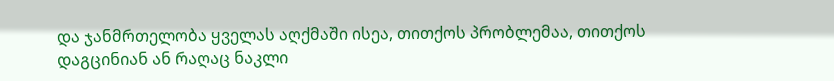და ჯანმრთელობა ყველას აღქმაში ისეა, თითქოს პრობლემაა, თითქოს დაგცინიან ან რაღაც ნაკლი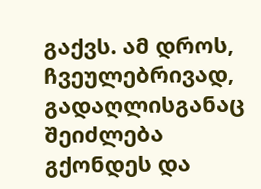გაქვს. ამ დროს, ჩვეულებრივად, გადაღლისგანაც შეიძლება გქონდეს და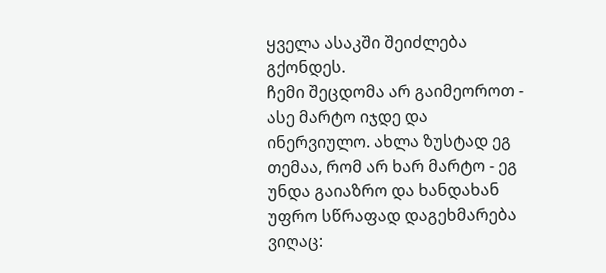ყველა ასაკში შეიძლება გქონდეს.
ჩემი შეცდომა არ გაიმეოროთ - ასე მარტო იჯდე და ინერვიულო. ახლა ზუსტად ეგ თემაა, რომ არ ხარ მარტო - ეგ უნდა გაიაზრო და ხანდახან უფრო სწრაფად დაგეხმარება ვიღაც: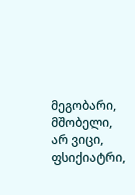მეგობარი, მშობელი, არ ვიცი, ფსიქიატრი,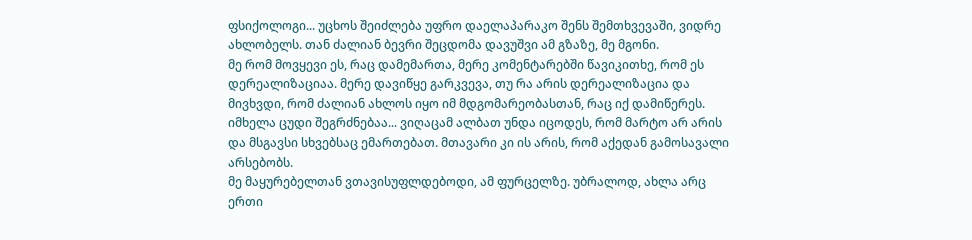ფსიქოლოგი... უცხოს შეიძლება უფრო დაელაპარაკო შენს შემთხვევაში, ვიდრე ახლობელს. თან ძალიან ბევრი შეცდომა დავუშვი ამ გზაზე, მე მგონი.
მე რომ მოვყევი ეს, რაც დამემართა, მერე კომენტარებში წავიკითხე, რომ ეს დერეალიზაციაა. მერე დავიწყე გარკვევა, თუ რა არის დერეალიზაცია და მივხვდი, რომ ძალიან ახლოს იყო იმ მდგომარეობასთან, რაც იქ დამიწერეს. იმხელა ცუდი შეგრძნებაა... ვიღაცამ ალბათ უნდა იცოდეს, რომ მარტო არ არის და მსგავსი სხვებსაც ემართებათ. მთავარი კი ის არის, რომ აქედან გამოსავალი არსებობს.
მე მაყურებელთან ვთავისუფლდებოდი, ამ ფურცელზე. უბრალოდ, ახლა არც ერთი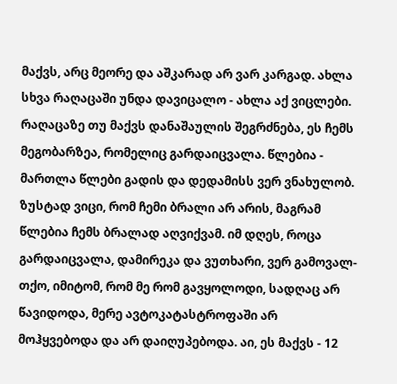მაქვს, არც მეორე და აშკარად არ ვარ კარგად. ახლა სხვა რაღაცაში უნდა დავიცალო - ახლა აქ ვიცლები.
რაღაცაზე თუ მაქვს დანაშაულის შეგრძნება, ეს ჩემს მეგობარზეა, რომელიც გარდაიცვალა. წლებია - მართლა წლები გადის და დედამისს ვერ ვნახულობ. ზუსტად ვიცი, რომ ჩემი ბრალი არ არის, მაგრამ წლებია ჩემს ბრალად აღვიქვამ. იმ დღეს, როცა გარდაიცვალა, დამირეკა და ვუთხარი, ვერ გამოვალ-თქო, იმიტომ, რომ მე რომ გავყოლოდი, სადღაც არ წავიდოდა, მერე ავტოკატასტროფაში არ მოჰყვებოდა და არ დაიღუპებოდა. აი, ეს მაქვს - 12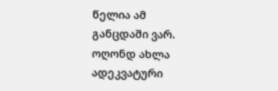წელია ამ განცდაში ვარ. ოღონდ ახლა ადეკვატური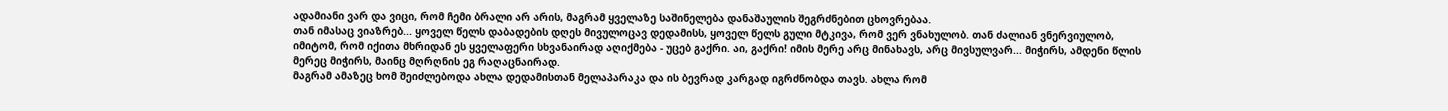ადამიანი ვარ და ვიცი, რომ ჩემი ბრალი არ არის, მაგრამ ყველაზე საშინელება დანაშაულის შეგრძნებით ცხოვრებაა.
თან იმასაც ვიაზრებ... ყოველ წელს დაბადების დღეს მივულოცავ დედამისს, ყოველ წელს გული მტკივა, რომ ვერ ვნახულობ. თან ძალიან ვნერვიულობ, იმიტომ, რომ იქითა მხრიდან ეს ყველაფერი სხვანაირად აღიქმება - უცებ გაქრი. აი, გაქრი! იმის მერე არც მინახავს, არც მივსულვარ... მიჭირს, ამდენი წლის მერეც მიჭირს, მაინც მღრღნის ეგ რაღაცნაირად.
მაგრამ ამაზეც ხომ შეიძლებოდა ახლა დედამისთან მელაპარაკა და ის ბევრად კარგად იგრძნობდა თავს. ახლა რომ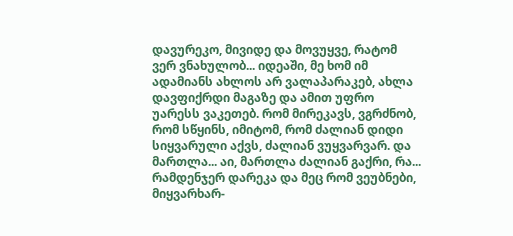დავურეკო, მივიდე და მოვუყვე, რატომ ვერ ვნახულობ... იდეაში, მე ხომ იმ ადამიანს ახლოს არ ვალაპარაკებ, ახლა დავფიქრდი მაგაზე და ამით უფრო უარესს ვაკეთებ. რომ მირეკავს, ვგრძნობ, რომ სწყინს, იმიტომ, რომ ძალიან დიდი სიყვარული აქვს, ძალიან ვუყვარვარ. და მართლა... აი, მართლა ძალიან გაქრი, რა... რამდენჯერ დარეკა და მეც რომ ვეუბნები, მიყვარხარ-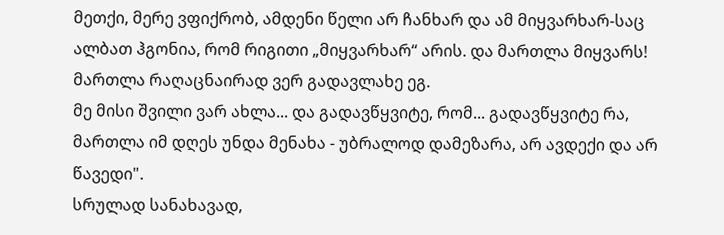მეთქი, მერე ვფიქრობ, ამდენი წელი არ ჩანხარ და ამ მიყვარხარ-საც ალბათ ჰგონია, რომ რიგითი „მიყვარხარ“ არის. და მართლა მიყვარს! მართლა რაღაცნაირად ვერ გადავლახე ეგ.
მე მისი შვილი ვარ ახლა... და გადავწყვიტე, რომ... გადავწყვიტე რა, მართლა იმ დღეს უნდა მენახა - უბრალოდ დამეზარა, არ ავდექი და არ წავედი".
სრულად სანახავად,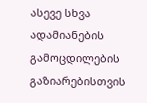ასევე სხვა ადამიანების გამოცდილების გაზიარებისთვის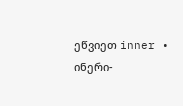ეწვიეთ inner • ინერი-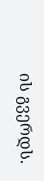ის გვერდს.